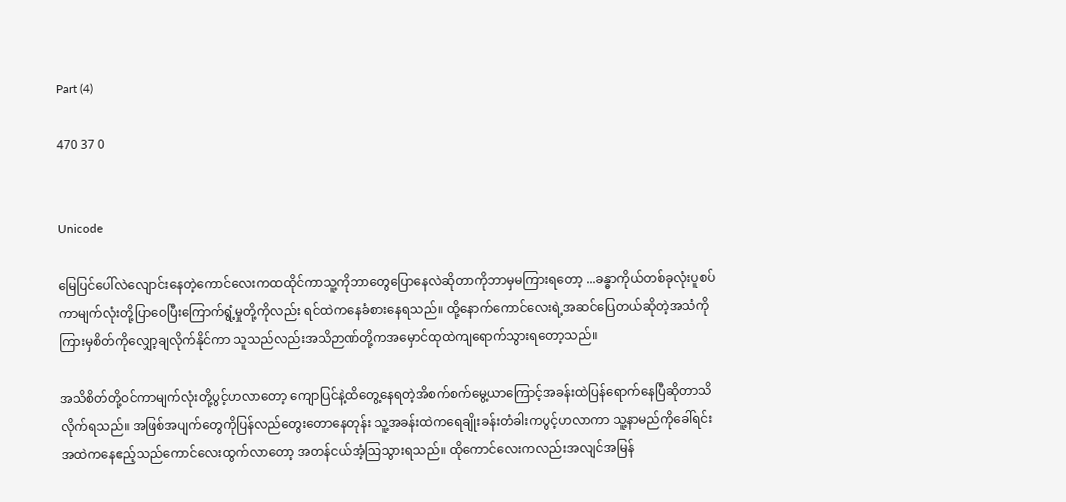Part (4)

470 37 0


Unicode

မြေပြင်ပေါ်လဲလျောင်းနေတဲ့ကောင်လေးကထထိုင်ကာသူ့ကိုဘာတွေပြောနေလဲဆိုတာကိုဘာမှမကြားရတော့ ...ခန္ဓာကိုယ်တစ်ခုလုံးပူစပ်ကာမျက်လုံးတို့ပြာဝေပြီးကြောက်ရွံ့မှုတို့ကိုလည်း ရင်ထဲကနေခံစားနေရသည်။ ထို့နောက်ကောင်လေးရဲ့အဆင်ပြေတယ်ဆိုတဲ့အသံကိုကြားမှစိတ်ကိုလျှော့ချလိုက်နိုင်ကာ သူသည်လည်းအသိဉာဏ်တို့ကအမှောင်ထုထဲကျရောက်သွားရတော့သည်။

အသိစိတ်တို့ဝင်ကာမျက်လုံးတို့ပွင့်ဟလာတော့ ကျောပြင်နဲ့ထိတွေ့နေရတဲ့အိစက်စက်မွေ့ယာကြောင့်အခန်းထဲပြန်ရောက်နေပြီဆိုတာသိလိုက်ရသည်။ အဖြစ်အပျက်တွေကိုပြန်လည်တွေးတောနေတုန်း သူ့အခန်းထဲကရေချိုးခန်းတံခါးကပွင့်ဟလာကာ သူ့နာမည်ကိုခေါ်ရင်း အထဲကနေဧည့်သည်ကောင်လေးထွက်လာတော့ အတန်ငယ်အံ့သြသွားရသည်။ ထိုကောင်လေးကလည်းအလျင်အမြန်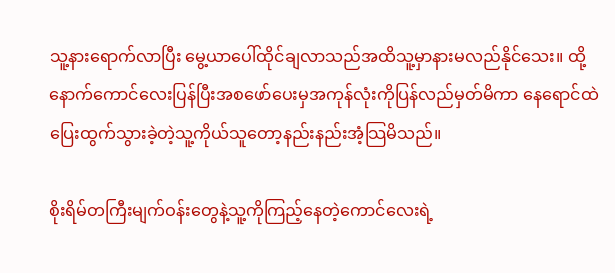သူ့နားရောက်လာပြီး မွေ့ယာပေါ်ထိုင်ချလာသည်အထိသူ့မှာနားမလည်နိုင်သေး။ ထို့နောက်ကောင်လေးပြန်ပြီးအစဖော်ပေးမှအကုန်လုံးကိုပြန်လည်မှတ်မိကာ နေရောင်ထဲပြေးထွက်သွားခဲ့တဲ့သူ့ကိုယ်သူတော့နည်းနည်းအံ့သြမိသည်။

စိုးရိမ်တကြီးမျက်ဝန်းတွေနဲ့သူ့ကိုကြည့်နေတဲ့ကောင်လေးရဲ့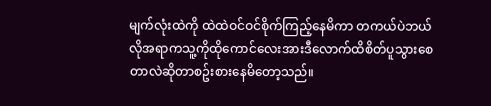မျက်လုံးထဲကို ထဲထဲဝင်ဝင်စိုက်ကြည့်နေမိကာ တကယ်ပဲဘယ်လိုအရာကသူ့ကိုထိုကောင်လေးအားဒီလောက်ထိစိတ်ပူသွားစေတာလဲဆိုတာစဥ်းစားနေမိတော့သည်။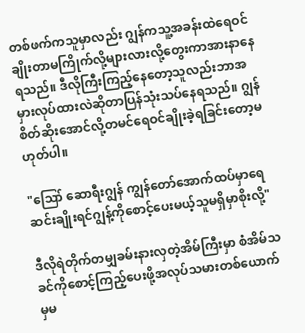တစ်ဖက်ကသူမှာလည်း ဂျွန်ကသူ့အခန်းထဲရေဝင်ချိုးတာမကြိုက်လို့များလားလို့တွေးကာအားနာနေရသည်။ ဒီလိုကြီးကြည့်နေတော့သူလည်းဘာအမှားလုပ်ထားလဲဆိုတာပြန်သုံးသပ်နေရသည်။ ဂျွန်စိတ်ဆိုးအောင်လို့တမင်ရေဝင်ချိုးခဲ့ရခြင်းတော့မဟုတ်ပါ။

"ဪ ဆောရီးဂျွန် ကျွန်တော်အောက်ထပ်မှာရေဆင်းချိုးရင်ဂျွန့်ကိုစောင့်ပေးမယ့်သူမရှိမှာစိုးလို့"

ဒီလိုရဲတိုက်တမျှခမ်းနားလှတဲ့အိမ်ကြီးမှာ စံအိမ်သခင်ကိုစောင့်ကြည့်ပေးဖို့အလုပ်သမားတစ်ယောက်မှမ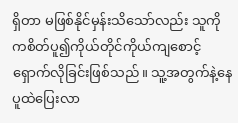ရှိတာ မဖြစ်နိုင်မှန်းသိသော်လည်း သူကိုကစိတ်ပူ၍ကိုယ်တိုင်ကိုယ်ကျစောင့်ရှောက်လိုခြင်းဖြစ်သည်။ သူ့အတွက်နဲ့နေပူထဲပြေးလာ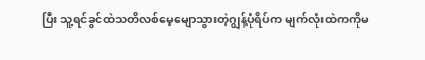ပြီး သူ့ရင်ခွင်ထဲသတိလစ်မေ့မျောသွားတဲ့ဂျွန့်ပုံရိပ်က မျက်လုံးထဲကကိုမ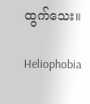ထွက်သေး။

Heliophobia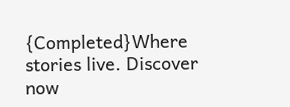{Completed}Where stories live. Discover now